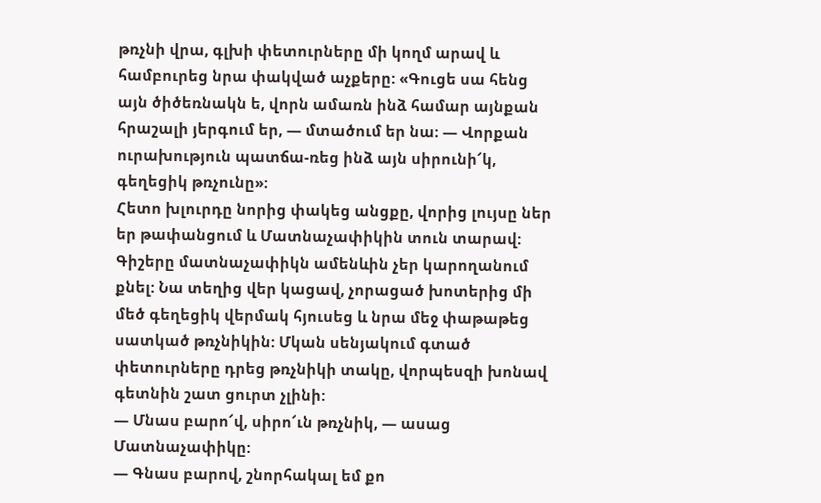թռչնի վրա, գլխի փետուրները մի կողմ արավ և համբուրեց նրա փակված աչքերը: «Գուցե սա հենց այն ծիծեռնակն ե, վորն ամառն ինձ համար այնքան հրաշալի յերգում եր, — մտածում եր նա։ — Վորքան ուրախություն պատճա-ռեց ինձ այն սիրունի՜կ, գեղեցիկ թռչունը»։
Հետո խլուրդը նորից փակեց անցքը, վորից լույսը ներ եր թափանցում և Մատնաչափիկին տուն տարավ: Գիշերը մատնաչափիկն ամենևին չեր կարողանում քնել: Նա տեղից վեր կացավ, չորացած խոտերից մի մեծ գեղեցիկ վերմակ հյուսեց և նրա մեջ փաթաթեց սատկած թռչնիկին: Մկան սենյակում գտած փետուրները դրեց թռչնիկի տակը, վորպեսզի խոնավ գետնին շատ ցուրտ չլինի:
— Մնաս բարո՜վ, սիրո՜ւն թռչնիկ, — ասաց Մատնաչափիկը:
— Գնաս բարով, շնորհակալ եմ քո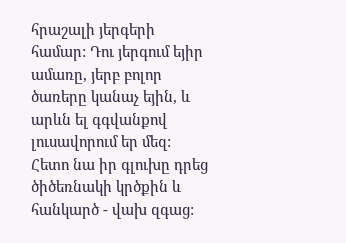հրաշալի յերգերի համար: Դու յերգում եյիր ամառը, յերբ բոլոր ծառերը կանաչ եյին, և արևն ել գգվանքով լուսավորում եր մեզ: Հետո նա իր գլուխը դրեց ծիծեռնակի կրծքին և հանկարծ - վախ զգաց: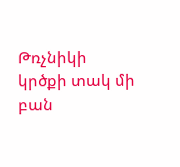Թռչնիկի կրծքի տակ մի բան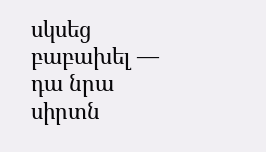սկսեց բաբախել — դա նրա սիրտն